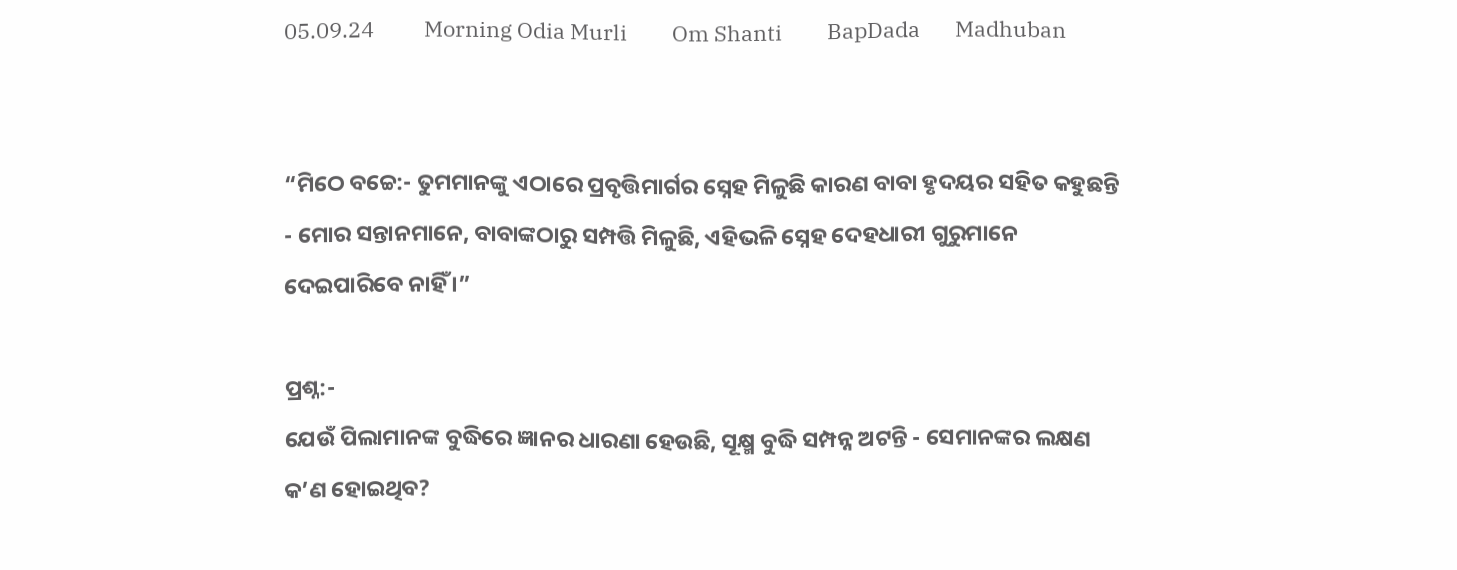05.09.24          Morning Odia Murli         Om Shanti         BapDada       Madhuban


“ମିଠେ ବଚ୍ଚେ:- ତୁମମାନଙ୍କୁ ଏଠାରେ ପ୍ରବୃତ୍ତିମାର୍ଗର ସ୍ନେହ ମିଳୁଛି କାରଣ ବାବା ହୃଦୟର ସହିତ କହୁଛନ୍ତି - ମୋର ସନ୍ତାନମାନେ, ବାବାଙ୍କଠାରୁ ସମ୍ପତ୍ତି ମିଳୁଛି, ଏହିଭଳି ସ୍ନେହ ଦେହଧାରୀ ଗୁରୁମାନେ ଦେଇପାରିବେ ନାହିଁ ।”

ପ୍ରଶ୍ନ:-
ଯେଉଁ ପିଲାମାନଙ୍କ ବୁଦ୍ଧିରେ ଜ୍ଞାନର ଧାରଣା ହେଉଛି, ସୂକ୍ଷ୍ମ ବୁଦ୍ଧି ସମ୍ପନ୍ନ ଅଟନ୍ତି - ସେମାନଙ୍କର ଲକ୍ଷଣ କ’ଣ ହୋଇଥିବ?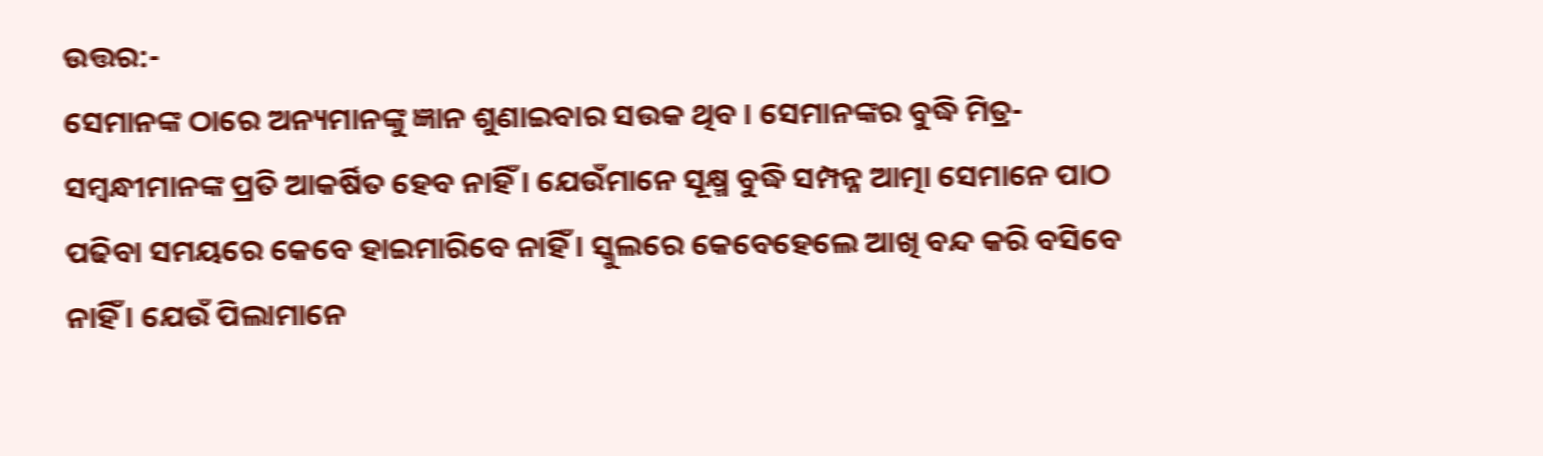ଉତ୍ତର:-
ସେମାନଙ୍କ ଠାରେ ଅନ୍ୟମାନଙ୍କୁ ଜ୍ଞାନ ଶୁଣାଇବାର ସଉକ ଥିବ । ସେମାନଙ୍କର ବୁଦ୍ଧି ମିତ୍ର-ସମ୍ବନ୍ଧୀମାନଙ୍କ ପ୍ରତି ଆକର୍ଷିତ ହେବ ନାହିଁ । ଯେଉଁମାନେ ସୂକ୍ଷ୍ମ ବୁଦ୍ଧି ସମ୍ପନ୍ନ ଆତ୍ମା ସେମାନେ ପାଠ ପଢିବା ସମୟରେ କେବେ ହାଇମାରିବେ ନାହିଁ । ସ୍କୁଲରେ କେବେହେଲେ ଆଖି ବନ୍ଦ କରି ବସିବେ ନାହିଁ । ଯେଉଁ ପିଲାମାନେ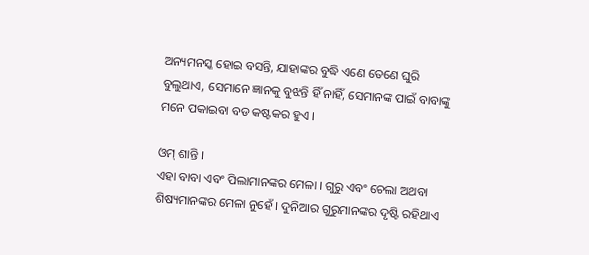ଅନ୍ୟମନସ୍କ ହୋଇ ବସନ୍ତି, ଯାହାଙ୍କର ବୁଦ୍ଧି ଏଣେ ତେଣେ ଘୁରି ବୁଲୁଥାଏ, ସେମାନେ ଜ୍ଞାନକୁ ବୁଝନ୍ତି ହିଁ ନାହିଁ, ସେମାନଙ୍କ ପାଇଁ ବାବାଙ୍କୁ ମନେ ପକାଇବା ବଡ କଷ୍ଟକର ହୁଏ ।

ଓମ୍ ଶାନ୍ତି ।
ଏହା ବାବା ଏବଂ ପିଲାମାନଙ୍କର ମେଳା । ଗୁରୁ ଏବଂ ଚେଲା ଅଥବା ଶିଷ୍ୟମାନଙ୍କର ମେଳା ନୁହେଁ । ଦୁନିଆର ଗୁରୁମାନଙ୍କର ଦୃଷ୍ଟି ରହିଥାଏ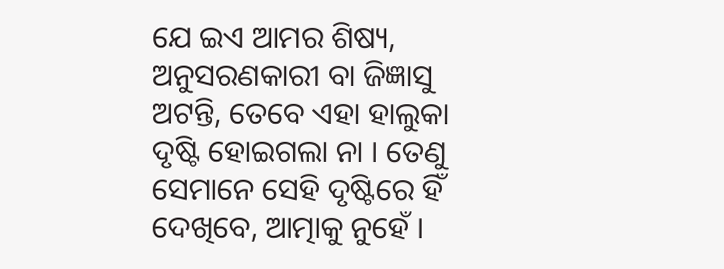ଯେ ଇଏ ଆମର ଶିଷ୍ୟ, ଅନୁସରଣକାରୀ ବା ଜିଜ୍ଞାସୁ ଅଟନ୍ତି, ତେବେ ଏହା ହାଲୁକା ଦୃଷ୍ଟି ହୋଇଗଲା ନା । ତେଣୁ ସେମାନେ ସେହି ଦୃଷ୍ଟିରେ ହିଁ ଦେଖିବେ, ଆତ୍ମାକୁ ନୁହେଁ ।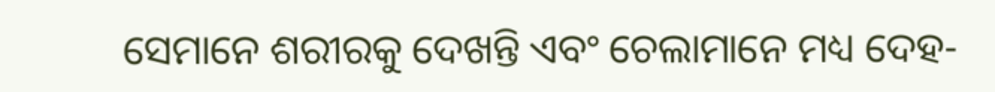ସେମାନେ ଶରୀରକୁ ଦେଖନ୍ତି ଏବଂ ଚେଲାମାନେ ମଧ୍ୟ ଦେହ-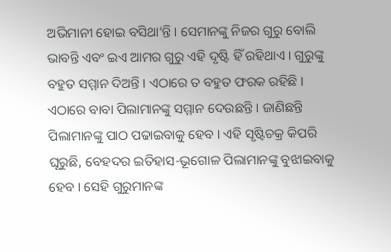ଅଭିମାନୀ ହୋଇ ବସିଥା’ନ୍ତି । ସେମାନଙ୍କୁ ନିଜର ଗୁରୁ ବୋଲି ଭାବନ୍ତି ଏବଂ ଇଏ ଆମର ଗୁରୁ ଏହି ଦୃଷ୍ଟି ହିଁ ରହିଥାଏ । ଗୁରୁଙ୍କୁ ବହୁତ ସମ୍ମାନ ଦିଅନ୍ତି । ଏଠାରେ ତ ବହୁତ ଫରକ ରହିଛି । ଏଠାରେ ବାବା ପିଲାମାନଙ୍କୁ ସମ୍ମାନ ଦେଉଛନ୍ତି । ଜାଣିଛନ୍ତି ପିଲାମାନଙ୍କୁ ପାଠ ପଢାଇବାକୁ ହେବ । ଏହି ସୃଷ୍ଟିଚକ୍ର କିପରି ଘୂରୁଛି, ବେହଦର ଇତିହାସ-ଭୂଗୋଳ ପିଲାମାନଙ୍କୁ ବୁଝାଇବାକୁ ହେବ । ସେହି ଗୁରୁମାନଙ୍କ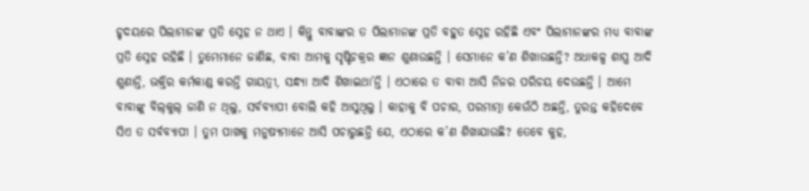ହୃଦୟରେ ପିଲାମାନଙ୍କ ପ୍ରତି ସ୍ନେହ ନ ଥାଏ । କିନ୍ତୁ ବାବାଙ୍କର ତ ପିଲାମାନଙ୍କ ପ୍ରତି ବହୁତ ସ୍ନେହ ରହିଛି ଏବଂ ପିଲାମାନଙ୍କର ମଧ୍ୟ ବାବାଙ୍କ ପ୍ରତି ସ୍ନେହ ରହିଛି । ତୁମେମାନେ ଜାଣିଛ, ବାବା ଆମକୁ ସୃଷ୍ଟିଚକ୍ରର ଜ୍ଞାନ ଶୁଣାଉଛନ୍ତି । ସେମାନେ କ’ଣ ଶିଖାଉଛନ୍ତି? ଅଧାକଳ୍ପ ଶାସ୍ତ୍ର ଆଦି ଶୁଣାନ୍ତି, ଭକ୍ତିର କର୍ମକାଣ୍ଡ କରନ୍ତି ଗାୟତ୍ରୀ, ସନ୍ଧ୍ୟା ଆଦି ଶିଖାଇଥା’ନ୍ତି । ଏଠାରେ ତ ବାବା ଆସି ନିଜର ପରିଚୟ ଦେଉଛନ୍ତି । ଆମେ ବାବାଙ୍କୁ ବିଲ୍‌କୁଲ୍ ଜାଣି ନ ଥିଲୁ, ସର୍ବବ୍ୟାପୀ ବୋଲି କହି ଆସୁଥିଲୁ । କାହାକୁ ବି ପଚାର, ପରମାତ୍ମା କେଉଁଠି ଅଛନ୍ତି, ତୁରନ୍ତ କହିଦେବେ ସିଏ ତ ସର୍ବବ୍ୟାପୀ । ତୁମ ପାଖକୁ ମନୁଷ୍ୟମାନେ ଆସି ପଚାରୁଛନ୍ତି ଯେ, ଏଠାରେ କ’ଣ ଶିଖାଯାଉଛି? ତେବେ କୁହ,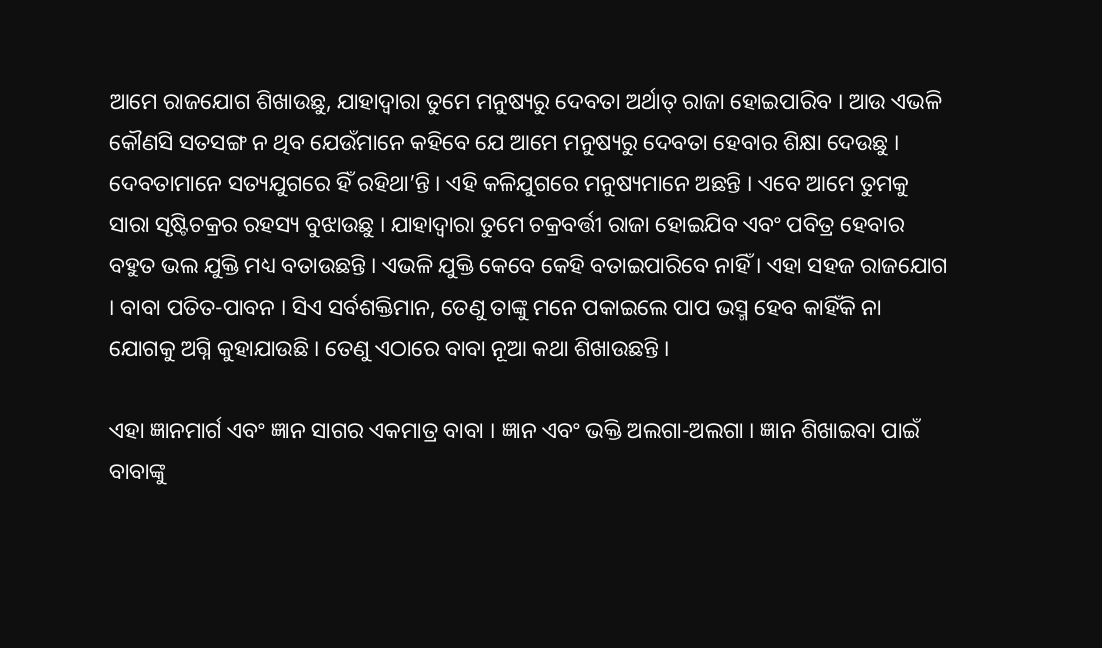ଆମେ ରାଜଯୋଗ ଶିଖାଉଛୁ, ଯାହାଦ୍ୱାରା ତୁମେ ମନୁଷ୍ୟରୁ ଦେବତା ଅର୍ଥାତ୍ ରାଜା ହୋଇପାରିବ । ଆଉ ଏଭଳି କୌଣସି ସତସଙ୍ଗ ନ ଥିବ ଯେଉଁମାନେ କହିବେ ଯେ ଆମେ ମନୁଷ୍ୟରୁ ଦେବତା ହେବାର ଶିକ୍ଷା ଦେଉଛୁ । ଦେବତାମାନେ ସତ୍ୟଯୁଗରେ ହିଁ ରହିଥା’ନ୍ତି । ଏହି କଳିଯୁଗରେ ମନୁଷ୍ୟମାନେ ଅଛନ୍ତି । ଏବେ ଆମେ ତୁମକୁ ସାରା ସୃଷ୍ଟିଚକ୍ରର ରହସ୍ୟ ବୁଝାଉଛୁ । ଯାହାଦ୍ୱାରା ତୁମେ ଚକ୍ରବର୍ତ୍ତୀ ରାଜା ହୋଇଯିବ ଏବଂ ପବିତ୍ର ହେବାର ବହୁତ ଭଲ ଯୁକ୍ତି ମଧ୍ୟ ବତାଉଛନ୍ତି । ଏଭଳି ଯୁକ୍ତି କେବେ କେହି ବତାଇପାରିବେ ନାହିଁ । ଏହା ସହଜ ରାଜଯୋଗ । ବାବା ପତିତ-ପାବନ । ସିଏ ସର୍ବଶକ୍ତିମାନ, ତେଣୁ ତାଙ୍କୁ ମନେ ପକାଇଲେ ପାପ ଭସ୍ମ ହେବ କାହିଁକି ନା ଯୋଗକୁ ଅଗ୍ନି କୁହାଯାଉଛି । ତେଣୁ ଏଠାରେ ବାବା ନୂଆ କଥା ଶିଖାଉଛନ୍ତି ।

ଏହା ଜ୍ଞାନମାର୍ଗ ଏବଂ ଜ୍ଞାନ ସାଗର ଏକମାତ୍ର ବାବା । ଜ୍ଞାନ ଏବଂ ଭକ୍ତି ଅଲଗା-ଅଲଗା । ଜ୍ଞାନ ଶିଖାଇବା ପାଇଁ ବାବାଙ୍କୁ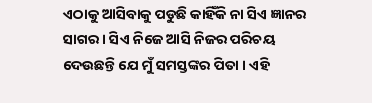ଏଠାକୁ ଆସିବାକୁ ପଡୁଛି କାହିଁକି ନା ସିଏ ଜ୍ଞାନର ସାଗର । ସିଏ ନିଜେ ଆସି ନିଜର ପରିଚୟ ଦେଉଛନ୍ତି ଯେ ମୁଁ ସମସ୍ତଙ୍କର ପିତା । ଏହି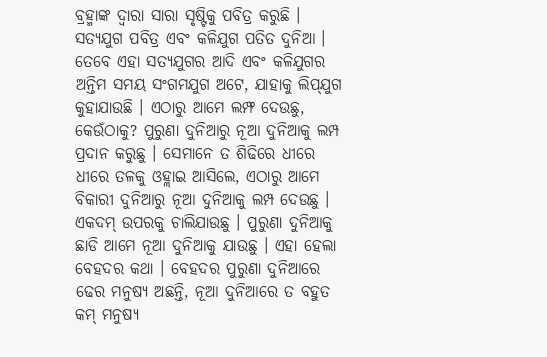ବ୍ରହ୍ମାଙ୍କ ଦ୍ୱାରା ସାରା ସୃଷ୍ଟିକୁ ପବିତ୍ର କରୁଛି । ସତ୍ୟଯୁଗ ପବିତ୍ର ଏବଂ କଳିଯୁଗ ପତିତ ଦୁନିଆ । ତେବେ ଏହା ସତ୍ୟଯୁଗର ଆଦି ଏବଂ କଳିଯୁଗର ଅନ୍ତିମ ସମୟ ସଂଗମଯୁଗ ଅଟେ, ଯାହାକୁ ଲିପ୍‌ଯୁଗ କୁହାଯାଉଛି । ଏଠାରୁ ଆମେ ଲମ୍ଫ ଦେଉଛୁ, କେଉଁଠାକୁ? ପୁରୁଣା ଦୁନିଆରୁ ନୂଆ ଦୁନିଆକୁ ଲମ୍ପ ପ୍ରଦାନ କରୁଛୁ । ସେମାନେ ତ ଶିଢିରେ ଧୀରେ ଧୀରେ ତଳକୁ ଓହ୍ଲାଇ ଆସିଲେ, ଏଠାରୁ ଆମେ ବିକାରୀ ଦୁନିଆରୁ ନୂଆ ଦୁନିଆକୁ ଲମ୍ପ ଦେଉଛୁ । ଏକଦମ୍ ଉପରକୁ ଚାଲିଯାଉଛୁ । ପୁରୁଣା ଦୁନିଆକୁ ଛାଡି ଆମେ ନୂଆ ଦୁନିଆକୁ ଯାଉଛୁ । ଏହା ହେଲା ବେହଦର କଥା । ବେହଦର ପୁରୁଣା ଦୁନିଆରେ ଢେର ମନୁଷ୍ୟ ଅଛନ୍ତି, ନୂଆ ଦୁନିଆରେ ତ ବହୁତ କମ୍ ମନୁଷ୍ୟ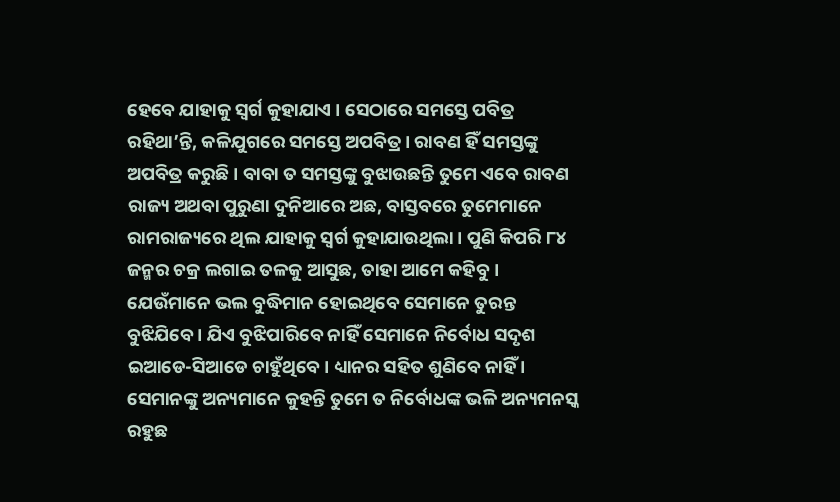ହେବେ ଯାହାକୁ ସ୍ୱର୍ଗ କୁହାଯାଏ । ସେଠାରେ ସମସ୍ତେ ପବିତ୍ର ରହିଥା’ନ୍ତି, କଳିଯୁଗରେ ସମସ୍ତେ ଅପବିତ୍ର । ରାବଣ ହିଁ ସମସ୍ତଙ୍କୁ ଅପବିତ୍ର କରୁଛି । ବାବା ତ ସମସ୍ତଙ୍କୁ ବୁଝାଉଛନ୍ତି ତୁମେ ଏବେ ରାବଣ ରାଜ୍ୟ ଅଥବା ପୁରୁଣା ଦୁନିଆରେ ଅଛ, ବାସ୍ତବରେ ତୁମେମାନେ ରାମରାଜ୍ୟରେ ଥିଲ ଯାହାକୁ ସ୍ୱର୍ଗ କୁହାଯାଉଥିଲା । ପୁଣି କିପରି ୮୪ ଜନ୍ମର ଚକ୍ର ଲଗାଇ ତଳକୁ ଆସୁଛ, ତାହା ଆମେ କହିବୁ । ଯେଉଁମାନେ ଭଲ ବୁଦ୍ଧିମାନ ହୋଇଥିବେ ସେମାନେ ତୁରନ୍ତ ବୁଝିଯିବେ । ଯିଏ ବୁଝିପାରିବେ ନାହିଁ ସେମାନେ ନିର୍ବୋଧ ସଦୃଶ ଇଆଡେ-ସିଆଡେ ଚାହୁଁଥିବେ । ଧ୍ୟାନର ସହିତ ଶୁଣିବେ ନାହିଁ । ସେମାନଙ୍କୁ ଅନ୍ୟମାନେ କୁହନ୍ତି ତୁମେ ତ ନିର୍ବୋଧଙ୍କ ଭଳି ଅନ୍ୟମନସ୍କ ରହୁଛ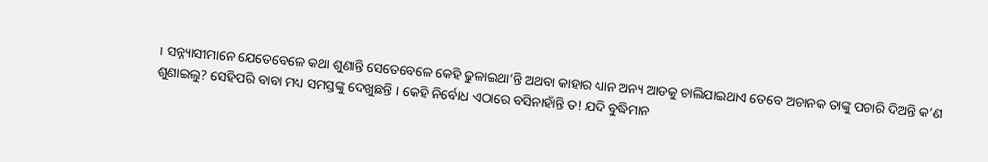। ସନ୍ନ୍ୟାସୀମାନେ ଯେତେବେଳେ କଥା ଶୁଣାନ୍ତି ସେତେବେଳେ କେହି ଢୁଳାଇଥା’ନ୍ତି ଅଥବା କାହାର ଧ୍ୟାନ ଅନ୍ୟ ଆଡକୁ ଚାଲିଯାଇଥାଏ ତେବେ ଅଚାନକ ତାଙ୍କୁ ପଚାରି ଦିଅନ୍ତି କ’ଣ ଶୁଣାଇଲୁ? ସେହିପରି ବାବା ମଧ୍ୟ ସମସ୍ତଙ୍କୁ ଦେଖୁଛନ୍ତି । କେହି ନିର୍ବୋଧ ଏଠାରେ ବସିନାହାଁନ୍ତି ତ! ଯଦି ବୁଦ୍ଧିମାନ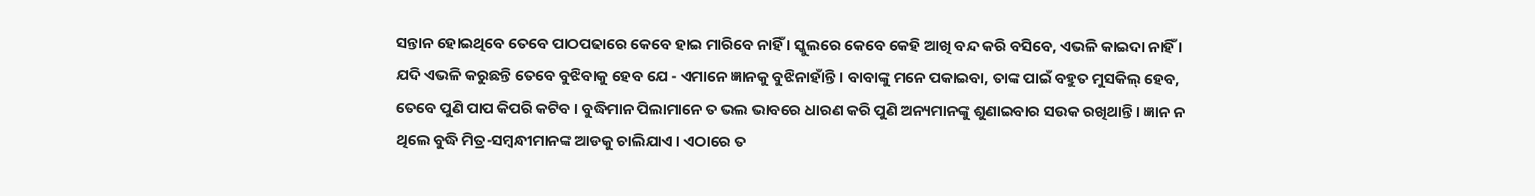ସନ୍ତାନ ହୋଇଥିବେ ତେବେ ପାଠପଢାରେ କେବେ ହାଇ ମାରିବେ ନାହିଁ । ସ୍କୁଲରେ କେବେ କେହି ଆଖି ବନ୍ଦ କରି ବସିବେ, ଏଭଳି କାଇଦା ନାହିଁ । ଯଦି ଏଭଳି କରୁଛନ୍ତି ତେବେ ବୁଝିବାକୁ ହେବ ଯେ - ଏମାନେ ଜ୍ଞାନକୁ ବୁଝିନାହାଁନ୍ତି । ବାବାଙ୍କୁ ମନେ ପକାଇବା, ତାଙ୍କ ପାଇଁ ବହୁତ ମୁସକିଲ୍ ହେବ, ତେବେ ପୁଣି ପାପ କିପରି କଟିବ । ବୁଦ୍ଧିମାନ ପିଲାମାନେ ତ ଭଲ ଭାବରେ ଧାରଣ କରି ପୁଣି ଅନ୍ୟମାନଙ୍କୁ ଶୁଣାଇବାର ସଉକ ରଖିଥାନ୍ତି । ଜ୍ଞାନ ନ ଥିଲେ ବୁଦ୍ଧି ମିତ୍ର-ସମ୍ବନ୍ଧୀମାନଙ୍କ ଆଡକୁ ଚାଲିଯାଏ । ଏଠାରେ ତ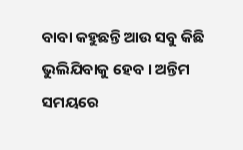ବାବା କହୁଛନ୍ତି ଆଉ ସବୁ କିଛି ଭୁଲିଯିବାକୁ ହେବ । ଅନ୍ତିମ ସମୟରେ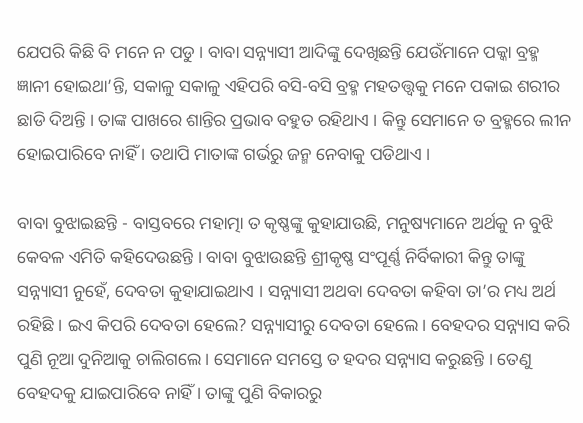ଯେପରି କିଛି ବି ମନେ ନ ପଡୁ । ବାବା ସନ୍ନ୍ୟାସୀ ଆଦିଙ୍କୁ ଦେଖିଛନ୍ତି ଯେଉଁମାନେ ପକ୍କା ବ୍ରହ୍ମ ଜ୍ଞାନୀ ହୋଇଥା’ନ୍ତି, ସକାଳୁ ସକାଳୁ ଏହିପରି ବସି-ବସି ବ୍ରହ୍ମ ମହତତ୍ତ୍ୱକୁ ମନେ ପକାଇ ଶରୀର ଛାଡି ଦିଅନ୍ତି । ତାଙ୍କ ପାଖରେ ଶାନ୍ତିର ପ୍ରଭାବ ବହୁତ ରହିଥାଏ । କିନ୍ତୁ ସେମାନେ ତ ବ୍ରହ୍ମରେ ଲୀନ ହୋଇପାରିବେ ନାହିଁ । ତଥାପି ମାତାଙ୍କ ଗର୍ଭରୁ ଜନ୍ମ ନେବାକୁ ପଡିଥାଏ ।

ବାବା ବୁଝାଇଛନ୍ତି - ବାସ୍ତବରେ ମହାତ୍ମା ତ କୃଷ୍ଣଙ୍କୁ କୁହାଯାଉଛି, ମନୁଷ୍ୟମାନେ ଅର୍ଥକୁ ନ ବୁଝି କେବଳ ଏମିତି କହିଦେଉଛନ୍ତି । ବାବା ବୁଝାଉଛନ୍ତି ଶ୍ରୀକୃଷ୍ଣ ସଂପୂର୍ଣ୍ଣ ନିର୍ବିକାରୀ କିନ୍ତୁ ତାଙ୍କୁ ସନ୍ନ୍ୟାସୀ ନୁହେଁ, ଦେବତା କୁହାଯାଇଥାଏ । ସନ୍ନ୍ୟାସୀ ଅଥବା ଦେବତା କହିବା ତା’ର ମଧ୍ୟ ଅର୍ଥ ରହିଛି । ଇଏ କିପରି ଦେବତା ହେଲେ? ସନ୍ନ୍ୟାସୀରୁ ଦେବତା ହେଲେ । ବେହଦର ସନ୍ନ୍ୟାସ କରି ପୁଣି ନୂଆ ଦୁନିଆକୁ ଚାଲିଗଲେ । ସେମାନେ ସମସ୍ତେ ତ ହଦର ସନ୍ନ୍ୟାସ କରୁଛନ୍ତି । ତେଣୁ ବେହଦକୁ ଯାଇପାରିବେ ନାହିଁ । ତାଙ୍କୁ ପୁଣି ବିକାରରୁ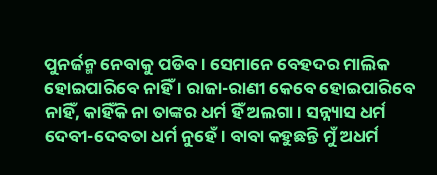ପୁନର୍ଜନ୍ମ ନେବାକୁ ପଡିବ । ସେମାନେ ବେହଦର ମାଲିକ ହୋଇପାରିବେ ନାହିଁ । ରାଜା-ରାଣୀ କେବେ ହୋଇପାରିବେ ନାହିଁ, କାହିଁକି ନା ତାଙ୍କର ଧର୍ମ ହିଁ ଅଲଗା । ସନ୍ନ୍ୟାସ ଧର୍ମ ଦେବୀ-ଦେବତା ଧର୍ମ ନୁହେଁ । ବାବା କହୁଛନ୍ତି ମୁଁ ଅଧର୍ମ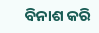ବିନାଶ କରି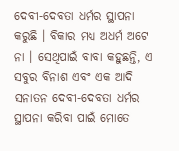ଦେବୀ-ଦେବତା ଧର୍ମର ସ୍ଥାପନା କରୁଛି । ବିକାର ମଧ୍ୟ ଅଧର୍ମ ଅଟେ ନା । ସେଥିପାଇଁ ବାବା କହୁଛନ୍ତି, ଏ ସବୁର ବିନାଶ ଏବଂ ଏକ ଆଦି ସନାତନ ଦେବୀ-ଦେବତା ଧର୍ମର ସ୍ଥାପନା କରିବା ପାଇଁ ମୋତେ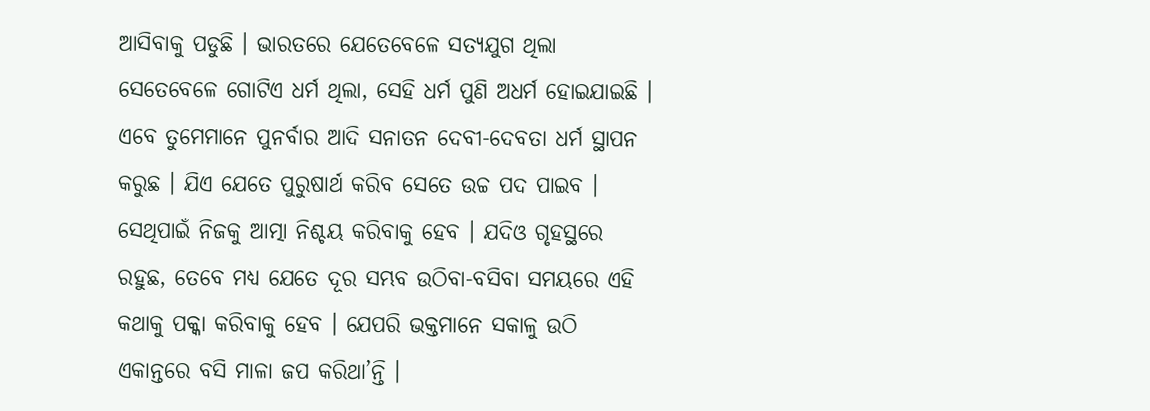ଆସିବାକୁ ପଡୁଛି । ଭାରତରେ ଯେତେବେଳେ ସତ୍ୟଯୁଗ ଥିଲା ସେତେବେଳେ ଗୋଟିଏ ଧର୍ମ ଥିଲା, ସେହି ଧର୍ମ ପୁଣି ଅଧର୍ମ ହୋଇଯାଇଛି । ଏବେ ତୁମେମାନେ ପୁନର୍ବାର ଆଦି ସନାତନ ଦେବୀ-ଦେବତା ଧର୍ମ ସ୍ଥାପନ କରୁଛ । ଯିଏ ଯେତେ ପୁରୁଷାର୍ଥ କରିବ ସେତେ ଉଚ୍ଚ ପଦ ପାଇବ । ସେଥିପାଇଁ ନିଜକୁ ଆତ୍ମା ନିଶ୍ଚୟ କରିବାକୁ ହେବ । ଯଦିଓ ଗୃହସ୍ଥରେ ରହୁଛ, ତେବେ ମଧ୍ୟ ଯେତେ ଦୂର ସମ୍ଭବ ଉଠିବା-ବସିବା ସମୟରେ ଏହି କଥାକୁ ପକ୍କା କରିବାକୁ ହେବ । ଯେପରି ଭକ୍ତମାନେ ସକାଳୁ ଉଠି ଏକାନ୍ତରେ ବସି ମାଳା ଜପ କରିଥା’ନ୍ତି ।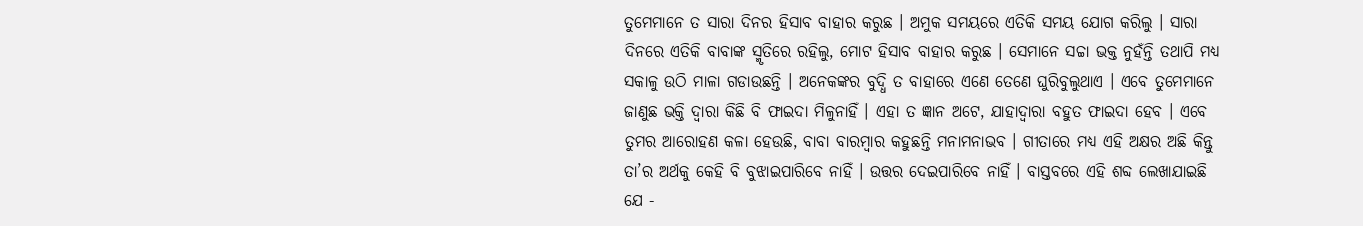ତୁମେମାନେ ତ ସାରା ଦିନର ହିସାବ ବାହାର କରୁଛ । ଅମୁକ ସମୟରେ ଏତିକି ସମୟ ଯୋଗ କରିଲୁ । ସାରା ଦିନରେ ଏତିକି ବାବାଙ୍କ ସ୍ମୃତିରେ ରହିଲୁ, ମୋଟ ହିସାବ ବାହାର କରୁଛ । ସେମାନେ ସଚ୍ଚା ଭକ୍ତ ନୁହଁନ୍ତି ତଥାପି ମଧ୍ୟ ସକାଳୁ ଉଠି ମାଳା ଗଡାଉଛନ୍ତି । ଅନେକଙ୍କର ବୁଦ୍ଧି ତ ବାହାରେ ଏଣେ ତେଣେ ଘୁରିବୁଲୁଥାଏ । ଏବେ ତୁମେମାନେ ଜାଣୁଛ ଭକ୍ତି ଦ୍ୱାରା କିଛି ବି ଫାଇଦା ମିଳୁନାହିଁ । ଏହା ତ ଜ୍ଞାନ ଅଟେ, ଯାହାଦ୍ୱାରା ବହୁତ ଫାଇଦା ହେବ । ଏବେ ତୁମର ଆରୋହଣ କଳା ହେଉଛି, ବାବା ବାରମ୍ବାର କହୁଛନ୍ତି ମନାମନାଭବ । ଗୀତାରେ ମଧ୍ୟ ଏହି ଅକ୍ଷର ଅଛି କିନ୍ତୁ ତା’ର ଅର୍ଥକୁ କେହି ବି ବୁଝାଇପାରିବେ ନାହିଁ । ଉତ୍ତର ଦେଇପାରିବେ ନାହିଁ । ବାସ୍ତବରେ ଏହି ଶବ୍ଦ ଲେଖାଯାଇଛି ଯେ -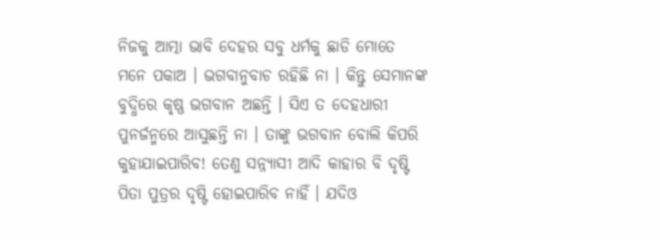ନିଜକୁ ଆତ୍ମା ଭାବି ଦେହର ସବୁ ଧର୍ମକୁ ଛାଡି ମୋତେ ମନେ ପକାଅ । ଭଗବାନୁବାଚ ରହିଛି ନା । କିନ୍ତୁ ସେମାନଙ୍କ ବୁଦ୍ଧିରେ କୃଷ୍ଣ ଭଗବାନ ଅଛନ୍ତି । ସିଏ ତ ଦେହଧାରୀ ପୁନର୍ଜନ୍ମରେ ଆସୁଛନ୍ତି ନା । ତାଙ୍କୁ ଭଗବାନ ବୋଲି କିପରି କୁହାଯାଇପାରିବ! ତେଣୁ ସନ୍ନ୍ୟାସୀ ଆଦି କାହାର ବି ଦୃଷ୍ଟି ପିତା ପୁତ୍ରର ଦୃଷ୍ଟି ହୋଇପାରିବ ନାହିଁ । ଯଦିଓ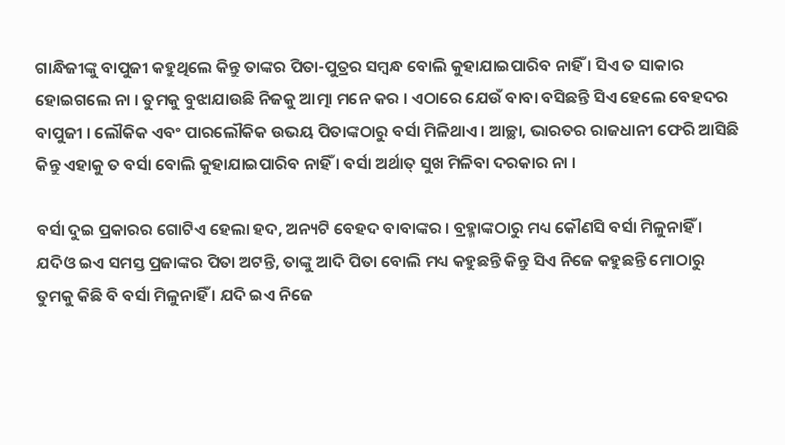ଗାନ୍ଧିଜୀଙ୍କୁ ବାପୁଜୀ କହୁଥିଲେ କିନ୍ତୁ ତାଙ୍କର ପିତା-ପୁତ୍ରର ସମ୍ବନ୍ଧ ବୋଲି କୁହାଯାଇପାରିବ ନାହିଁ । ସିଏ ତ ସାକାର ହୋଇଗଲେ ନା । ତୁମକୁ ବୁଝାଯାଉଛି ନିଜକୁ ଆତ୍ମା ମନେ କର । ଏଠାରେ ଯେଉଁ ବାବା ବସିଛନ୍ତି ସିଏ ହେଲେ ବେହଦର ବାପୁଜୀ । ଲୌକିକ ଏବଂ ପାରଲୌକିକ ଉଭୟ ପିତାଙ୍କଠାରୁ ବର୍ସା ମିଳିଥାଏ । ଆଚ୍ଛା, ଭାରତର ରାଜଧାନୀ ଫେରି ଆସିଛି କିନ୍ତୁ ଏହାକୁ ତ ବର୍ସା ବୋଲି କୁହାଯାଇପାରିବ ନାହିଁ । ବର୍ସା ଅର୍ଥାତ୍ ସୁଖ ମିଳିବା ଦରକାର ନା ।

ବର୍ସା ଦୁଇ ପ୍ରକାରର ଗୋଟିଏ ହେଲା ହଦ, ଅନ୍ୟଟି ବେହଦ ବାବାଙ୍କର । ବ୍ରହ୍ମାଙ୍କଠାରୁ ମଧ୍ୟ କୌଣସି ବର୍ସା ମିଳୁନାହିଁ । ଯଦିଓ ଇଏ ସମସ୍ତ ପ୍ରଜାଙ୍କର ପିତା ଅଟନ୍ତି, ତାଙ୍କୁ ଆଦି ପିତା ବୋଲି ମଧ୍ୟ କହୁଛନ୍ତି କିନ୍ତୁ ସିଏ ନିଜେ କହୁଛନ୍ତି ମୋଠାରୁ ତୁମକୁ କିଛି ବି ବର୍ସା ମିଳୁନାହିଁ । ଯଦି ଇଏ ନିଜେ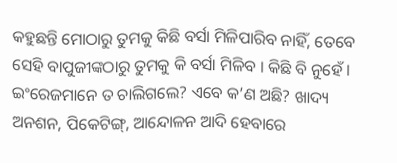କହୁଛନ୍ତି ମୋଠାରୁ ତୁମକୁ କିଛି ବର୍ସା ମିଳିପାରିବ ନାହିଁ, ତେବେ ସେହି ବାପୁଜୀଙ୍କଠାରୁ ତୁମକୁ କି ବର୍ସା ମିଳିବ । କିଛି ବି ନୁହେଁ । ଇଂରେଜମାନେ ତ ଚାଲିଗଲେ? ଏବେ କ’ଣ ଅଛି? ଖାଦ୍ୟ ଅନଶନ, ପିକେଟିଙ୍ଗ୍‌, ଆନ୍ଦୋଳନ ଆଦି ହେବାରେ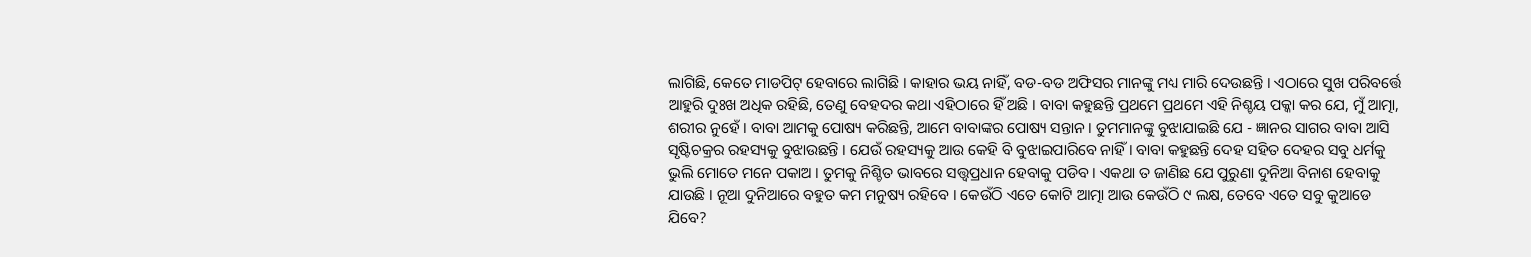ଲାଗିଛି, କେତେ ମାଡପିଟ୍ ହେବାରେ ଲାଗିଛି । କାହାର ଭୟ ନାହିଁ, ବଡ-ବଡ ଅଫିସର ମାନଙ୍କୁ ମଧ୍ୟ ମାରି ଦେଉଛନ୍ତି । ଏଠାରେ ସୁଖ ପରିବର୍ତ୍ତେ ଆହୁରି ଦୁଃଖ ଅଧିକ ରହିଛି, ତେଣୁ ବେହଦର କଥା ଏହିଠାରେ ହିଁ ଅଛି । ବାବା କହୁଛନ୍ତି ପ୍ରଥମେ ପ୍ରଥମେ ଏହି ନିଶ୍ଚୟ ପକ୍କା କର ଯେ, ମୁଁ ଆତ୍ମା, ଶରୀର ନୁହେଁ । ବାବା ଆମକୁ ପୋଷ୍ୟ କରିଛନ୍ତି, ଆମେ ବାବାଙ୍କର ପୋଷ୍ୟ ସନ୍ତାନ । ତୁମମାନଙ୍କୁ ବୁଝାଯାଇଛି ଯେ - ଜ୍ଞାନର ସାଗର ବାବା ଆସି ସୃଷ୍ଟିଚକ୍ରର ରହସ୍ୟକୁ ବୁଝାଉଛନ୍ତି । ଯେଉଁ ରହସ୍ୟକୁ ଆଉ କେହି ବି ବୁଝାଇପାରିବେ ନାହିଁ । ବାବା କହୁଛନ୍ତି ଦେହ ସହିତ ଦେହର ସବୁ ଧର୍ମକୁ ଭୁଲି ମୋତେ ମନେ ପକାଅ । ତୁମକୁ ନିଶ୍ଚିତ ଭାବରେ ସତ୍ତ୍ୱପ୍ରଧାନ ହେବାକୁ ପଡିବ । ଏକଥା ତ ଜାଣିଛ ଯେ ପୁରୁଣା ଦୁନିଆ ବିନାଶ ହେବାକୁ ଯାଉଛି । ନୂଆ ଦୁନିଆରେ ବହୁତ କମ ମନୁଷ୍ୟ ରହିବେ । କେଉଁଠି ଏତେ କୋଟି ଆତ୍ମା ଆଉ କେଉଁଠି ୯ ଲକ୍ଷ, ତେବେ ଏତେ ସବୁ କୁଆଡେ ଯିବେ?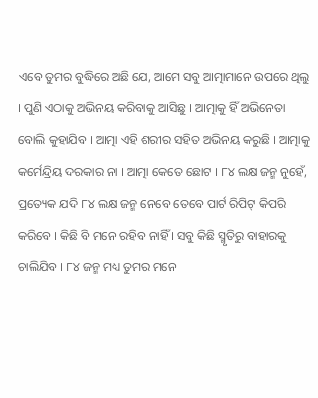ଏବେ ତୁମର ବୁଦ୍ଧିରେ ଅଛି ଯେ, ଆମେ ସବୁ ଆତ୍ମାମାନେ ଉପରେ ଥିଲୁ । ପୁଣି ଏଠାକୁ ଅଭିନୟ କରିବାକୁ ଆସିଛୁ । ଆତ୍ମାକୁ ହିଁ ଅଭିନେତା ବୋଲି କୁହାଯିବ । ଆତ୍ମା ଏହି ଶରୀର ସହିତ ଅଭିନୟ କରୁଛି । ଆତ୍ମାକୁ କର୍ମେନ୍ଦ୍ରିୟ ଦରକାର ନା । ଆତ୍ମା କେତେ ଛୋଟ । ୮୪ ଲକ୍ଷ ଜନ୍ମ ନୁହେଁ, ପ୍ରତ୍ୟେକ ଯଦି ୮୪ ଲକ୍ଷ ଜନ୍ମ ନେବେ ତେବେ ପାର୍ଟ ରିପିଟ୍ କିପରି କରିବେ । କିଛି ବି ମନେ ରହିବ ନାହିଁ । ସବୁ କିଛି ସ୍ମୃତିରୁ ବାହାରକୁ ଚାଲିଯିବ । ୮୪ ଜନ୍ମ ମଧ୍ୟ ତୁମର ମନେ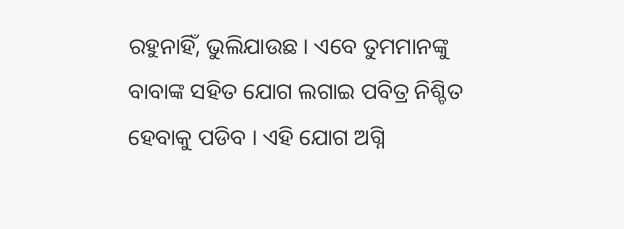ରହୁନାହିଁ, ଭୁଲିଯାଉଛ । ଏବେ ତୁମମାନଙ୍କୁ ବାବାଙ୍କ ସହିତ ଯୋଗ ଲଗାଇ ପବିତ୍ର ନିଶ୍ଚିତ ହେବାକୁ ପଡିବ । ଏହି ଯୋଗ ଅଗ୍ନି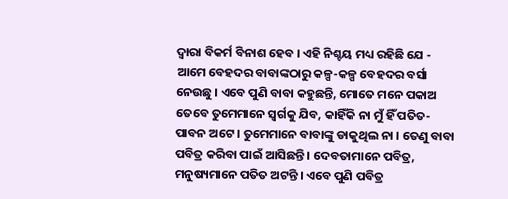ଦ୍ୱାରା ବିକର୍ମ ବିନାଶ ହେବ । ଏହି ନିଶ୍ଚୟ ମଧ୍ୟ ରହିଛି ଯେ - ଆମେ ବେହଦର ବାବାଙ୍କଠାରୁ କଳ୍ପ-କଳ୍ପ ବେହଦର ବର୍ସା ନେଉଛୁ । ଏବେ ପୁଣି ବାବା କହୁଛନ୍ତି, ମୋତେ ମନେ ପକାଅ ତେବେ ତୁମେମାନେ ସ୍ୱର୍ଗକୁ ଯିବ, କାହିଁକି ନା ମୁଁ ହିଁ ପତିତ-ପାବନ ଅଟେ । ତୁମେମାନେ ବାବାଙ୍କୁ ଡାକୁଥିଲ ନା । ତେଣୁ ବାବା ପବିତ୍ର କରିବା ପାଇଁ ଆସିଛନ୍ତି । ଦେବତାମାନେ ପବିତ୍ର, ମନୁଷ୍ୟମାନେ ପତିତ ଅଟନ୍ତି । ଏବେ ପୁଣି ପବିତ୍ର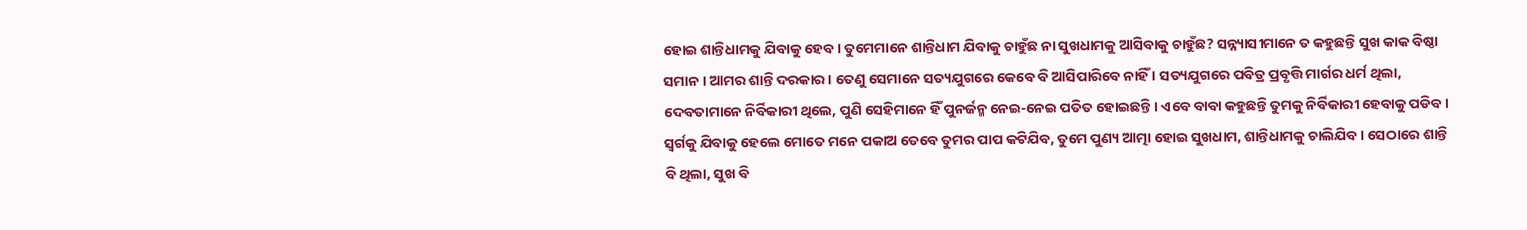ହୋଇ ଶାନ୍ତିଧାମକୁ ଯିବାକୁ ହେବ । ତୁମେମାନେ ଶାନ୍ତିଧାମ ଯିବାକୁ ଚାହୁଁଛ ନା ସୁଖଧାମକୁ ଆସିବାକୁ ଚାହୁଁଛ? ସନ୍ନ୍ୟାସୀମାନେ ତ କହୁଛନ୍ତି ସୁଖ କାକ ବିଷ୍ଠା ସମାନ । ଆମର ଶାନ୍ତି ଦରକାର । ତେଣୁ ସେମାନେ ସତ୍ୟଯୁଗରେ କେବେ ବି ଆସିପାରିବେ ନାହିଁ । ସତ୍ୟଯୁଗରେ ପବିତ୍ର ପ୍ରବୃତ୍ତି ମାର୍ଗର ଧର୍ମ ଥିଲା, ଦେବତାମାନେ ନିର୍ବିକାରୀ ଥିଲେ, ପୁଣି ସେହିମାନେ ହିଁ ପୁନର୍ଜନ୍ମ ନେଇ-ନେଇ ପତିତ ହୋଇଛନ୍ତି । ଏବେ ବାବା କହୁଛନ୍ତି ତୁମକୁ ନିର୍ବିକାରୀ ହେବାକୁ ପଡିବ । ସ୍ୱର୍ଗକୁ ଯିବାକୁ ହେଲେ ମୋତେ ମନେ ପକାଅ ତେବେ ତୁମର ପାପ କଟିଯିବ, ତୁମେ ପୁଣ୍ୟ ଆତ୍ମା ହୋଇ ସୁଖଧାମ, ଶାନ୍ତିଧାମକୁ ଚାଲିଯିବ । ସେଠାରେ ଶାନ୍ତି ବି ଥିଲା, ସୁଖ ବି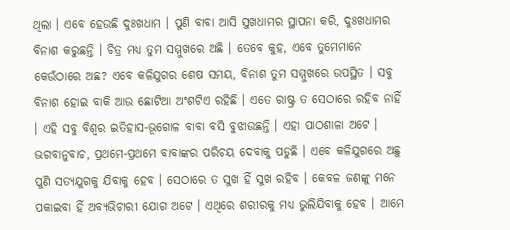ଥିଲା । ଏବେ ହେଉଛି ଦୁଃଖଧାମ । ପୁଣି ବାବା ଆସି ସୁଖଧାମର ସ୍ଥାପନା କରି, ଦୁଃଖଧାମର ବିନାଶ କରୁଛନ୍ତି । ଚିତ୍ର ମଧ୍ୟ ତୁମ ସମ୍ମୁଖରେ ଅଛି । ତେବେ କୁହ, ଏବେ ତୁମେମାନେ କେଉଁଠାରେ ଅଛ? ଏବେ କଳିଯୁଗର ଶେଷ ସମୟ, ବିନାଶ ତୁମ ସମ୍ମୁଖରେ ଉପସ୍ଥିତ । ସବୁ ବିନାଶ ହୋଇ ବାକି ଆଉ ଛୋଟିଆ ଅଂଶଟିଏ ରହିଛି । ଏତେ ରାଷ୍ଟ୍ର ତ ସେଠାରେ ରହିବ ନାହିଁ । ଏହି ସବୁ ବିଶ୍ୱର ଇତିହାସ-ଭୂଗୋଳ ବାବା ବସି ବୁଝାଉଛନ୍ତି । ଏହା ପାଠଶାଳା ଅଟେ । ଭଗବାନୁବାଚ, ପ୍ରଥମେ-ପ୍ରଥମେ ବାବାଙ୍କର ପରିଚୟ ଦେବାକୁ ପଡୁଛି । ଏବେ କଳିଯୁଗରେ ଅଛୁ ପୁଣି ସତ୍ୟଯୁଗକୁ ଯିବାକୁ ହେବ । ସେଠାରେ ତ ସୁଖ ହିଁ ସୁଖ ରହିବ । କେବଳ ଜଣଙ୍କୁ ମନେ ପକାଇବା ହିଁ ଅବ୍ୟଭିଚାରୀ ଯୋଗ ଅଟେ । ଏଥିରେ ଶରୀରକୁ ମଧ୍ୟ ଭୁଲିଯିବାକୁ ହେବ । ଆମେ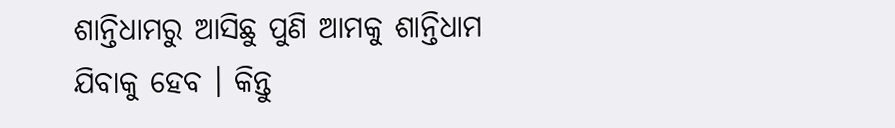ଶାନ୍ତିଧାମରୁ ଆସିଛୁ ପୁଣି ଆମକୁ ଶାନ୍ତିଧାମ ଯିବାକୁ ହେବ । କିନ୍ତୁ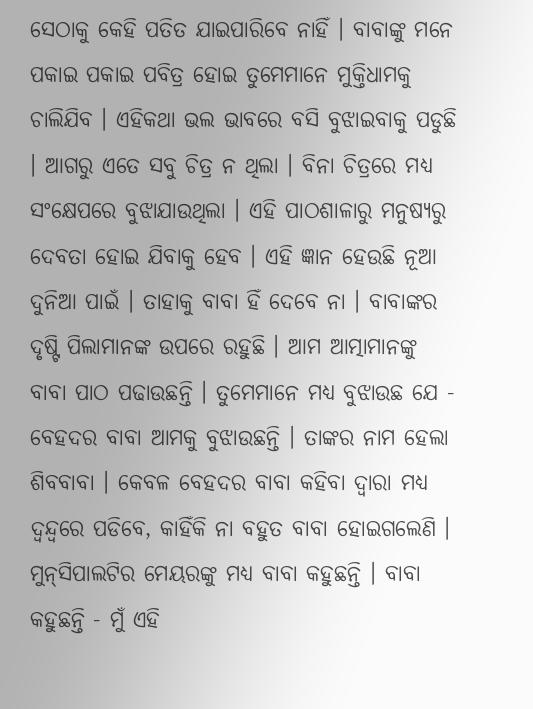ସେଠାକୁ କେହି ପତିତ ଯାଇପାରିବେ ନାହିଁ । ବାବାଙ୍କୁ ମନେ ପକାଇ ପକାଇ ପବିତ୍ର ହୋଇ ତୁମେମାନେ ମୁକ୍ତିଧାମକୁ ଚାଲିଯିବ । ଏହିକଥା ଭଲ ଭାବରେ ବସି ବୁଝାଇବାକୁ ପଡୁଛି । ଆଗରୁ ଏତେ ସବୁ ଚିତ୍ର ନ ଥିଲା । ବିନା ଚିତ୍ରରେ ମଧ୍ୟ ସଂକ୍ଷେପରେ ବୁଝାଯାଉଥିଲା । ଏହି ପାଠଶାଳାରୁ ମନୁଷ୍ୟରୁ ଦେବତା ହୋଇ ଯିବାକୁ ହେବ । ଏହି ଜ୍ଞାନ ହେଉଛି ନୂଆ ଦୁନିଆ ପାଇଁ । ତାହାକୁ ବାବା ହିଁ ଦେବେ ନା । ବାବାଙ୍କର ଦୃଷ୍ଟି ପିଲାମାନଙ୍କ ଉପରେ ରହୁଛି । ଆମ ଆତ୍ମାମାନଙ୍କୁ ବାବା ପାଠ ପଢାଉଛନ୍ତି । ତୁମେମାନେ ମଧ୍ୟ ବୁଝାଉଛ ଯେ - ବେହଦର ବାବା ଆମକୁ ବୁଝାଉଛନ୍ତି । ତାଙ୍କର ନାମ ହେଲା ଶିବବାବା । କେବଳ ବେହଦର ବାବା କହିବା ଦ୍ୱାରା ମଧ୍ୟ ଦ୍ୱନ୍ଦ୍ୱରେ ପଡିବେ, କାହିଁକି ନା ବହୁତ ବାବା ହୋଇଗଲେଣି । ମୁନ୍‌ସିପାଲଟିର ମେୟରଙ୍କୁ ମଧ୍ୟ ବାବା କହୁଛନ୍ତି । ବାବା କହୁଛନ୍ତି - ମୁଁ ଏହି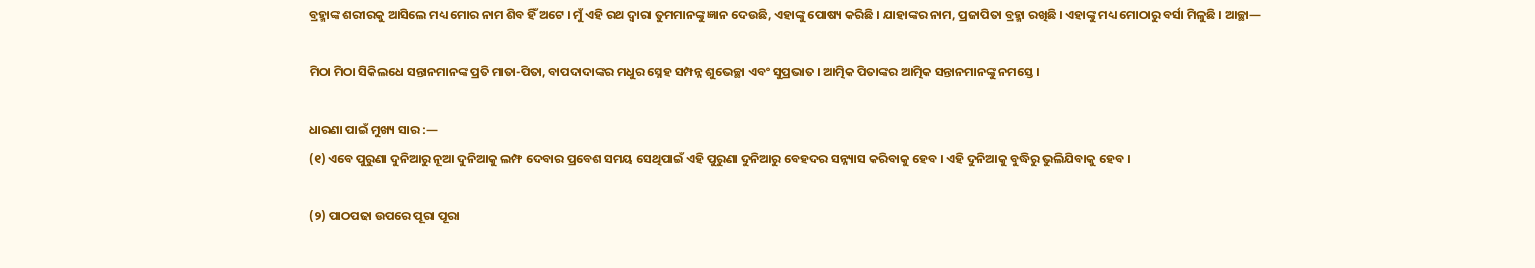ବ୍ରହ୍ମାଙ୍କ ଶରୀରକୁ ଆସିଲେ ମଧ୍ୟ ମୋର ନାମ ଶିବ ହିଁ ଅଟେ । ମୁଁ ଏହି ରଥ ଦ୍ୱାରା ତୁମମାନଙ୍କୁ ଜ୍ଞାନ ଦେଉଛି, ଏହାଙ୍କୁ ପୋଷ୍ୟ କରିଛି । ଯାହାଙ୍କର ନାମ, ପ୍ରଜାପିତା ବ୍ରହ୍ମା ରଖିଛି । ଏହାଙ୍କୁ ମଧ୍ୟ ମୋଠାରୁ ବର୍ସା ମିଳୁଛି । ଆଚ୍ଛା—

ମିଠା ମିଠା ସିକିଲଧେ ସନ୍ତାନମାନଙ୍କ ପ୍ରତି ମାତା-ପିତା, ବାପଦାଦାଙ୍କର ମଧୁର ସ୍ନେହ ସମ୍ପନ୍ନ ଶୁଭେଚ୍ଛା ଏବଂ ସୁପ୍ରଭାତ । ଆତ୍ମିକ ପିତାଙ୍କର ଆତ୍ମିକ ସନ୍ତାନମାନଙ୍କୁ ନମସ୍ତେ ।

ଧାରଣା ପାଇଁ ମୁଖ୍ୟ ସାର :—
(୧) ଏବେ ପୁରୁଣା ଦୁନିଆରୁ ନୂଆ ଦୁନିଆକୁ ଲମ୍ଫ ଦେବାର ପ୍ରବେଶ ସମୟ ସେଥିପାଇଁ ଏହି ପୁରୁଣା ଦୁନିଆରୁ ବେହଦର ସନ୍ନ୍ୟାସ କରିବାକୁ ହେବ । ଏହି ଦୁନିଆକୁ ବୁଦ୍ଧିରୁ ଭୁଲିଯିବାକୁ ହେବ ।

(୨) ପାଠପଢା ଉପରେ ପୂରା ପୂରା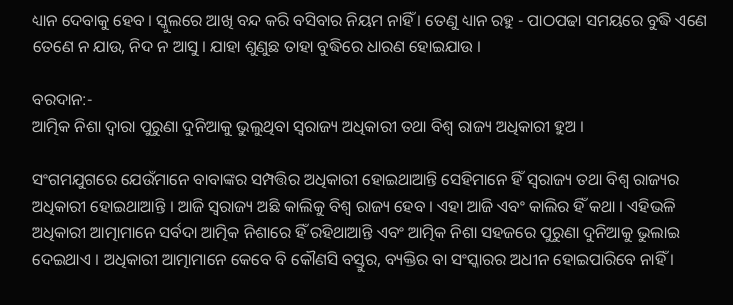ଧ୍ୟାନ ଦେବାକୁ ହେବ । ସ୍କୁଲରେ ଆଖି ବନ୍ଦ କରି ବସିବାର ନିୟମ ନାହିଁ । ତେଣୁ ଧ୍ୟାନ ରହୁ - ପାଠପଢା ସମୟରେ ବୁଦ୍ଧି ଏଣେ ତେଣେ ନ ଯାଉ, ନିଦ ନ ଆସୁ । ଯାହା ଶୁଣୁଛ ତାହା ବୁଦ୍ଧିରେ ଧାରଣ ହୋଇଯାଉ ।

ବରଦାନ:-
ଆତ୍ମିକ ନିଶା ଦ୍ୱାରା ପୁରୁଣା ଦୁନିଆକୁ ଭୁଲୁଥିବା ସ୍ୱରାଜ୍ୟ ଅଧିକାରୀ ତଥା ବିଶ୍ୱ ରାଜ୍ୟ ଅଧିକାରୀ ହୁଅ ।

ସଂଗମଯୁଗରେ ଯେଉଁମାନେ ବାବାଙ୍କର ସମ୍ପତ୍ତିର ଅଧିକାରୀ ହୋଇଥାଆନ୍ତି ସେହିମାନେ ହିଁ ସ୍ୱରାଜ୍ୟ ତଥା ବିଶ୍ୱ ରାଜ୍ୟର ଅଧିକାରୀ ହୋଇଥାଆନ୍ତି । ଆଜି ସ୍ୱରାଜ୍ୟ ଅଛି କାଲିକୁ ବିଶ୍ୱ ରାଜ୍ୟ ହେବ । ଏହା ଆଜି ଏବଂ କାଲିର ହିଁ କଥା । ଏହିଭଳି ଅଧିକାରୀ ଆତ୍ମାମାନେ ସର୍ବଦା ଆତ୍ମିକ ନିଶାରେ ହିଁ ରହିଥାଆନ୍ତି ଏବଂ ଆତ୍ମିକ ନିଶା ସହଜରେ ପୁରୁଣା ଦୁନିଆକୁ ଭୁଲାଇ ଦେଇଥାଏ । ଅଧିକାରୀ ଆତ୍ମାମାନେ କେବେ ବି କୌଣସି ବସ୍ତୁର, ବ୍ୟକ୍ତିର ବା ସଂସ୍କାରର ଅଧୀନ ହୋଇପାରିବେ ନାହିଁ ।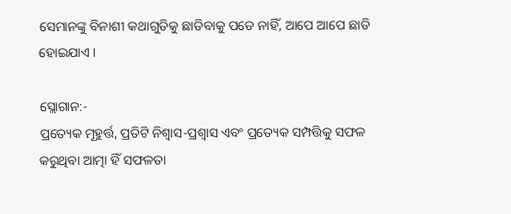ସେମାନଙ୍କୁ ବିନାଶୀ କଥାଗୁଡିକୁ ଛାଡିବାକୁ ପଡେ ନାହିଁ, ଆପେ ଆପେ ଛାଡି ହୋଇଯାଏ ।

ସ୍ଲୋଗାନ:-
ପ୍ରତ୍ୟେକ ମୂହୁର୍ତ୍ତ, ପ୍ରତିଟି ନିଶ୍ୱାସ-ପ୍ରଶ୍ୱାସ ଏବଂ ପ୍ରତ୍ୟେକ ସମ୍ପତ୍ତିକୁ ସଫଳ କରୁଥିବା ଆତ୍ମା ହିଁ ସଫଳତା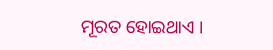ମୂରତ ହୋଇଥାଏ ।